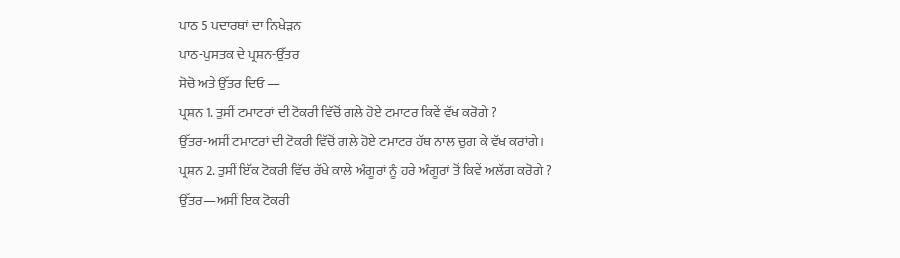ਪਾਠ 5 ਪਦਾਰਥਾਂ ਦਾ ਨਿਖੇੜਨ
ਪਾਠ-ਪੁਸਤਕ ਦੇ ਪ੍ਰਸ਼ਨ-ਉੱਤਰ
ਸੋਚੋ ਅਤੇ ਉੱਤਰ ਦਿਓ —
ਪ੍ਰਸ਼ਨ 1. ਤੁਸੀਂ ਟਮਾਟਰਾਂ ਦੀ ਟੋਕਰੀ ਵਿੱਚੋਂ ਗਲੇ ਹੋਏ ਟਮਾਟਰ ਕਿਵੇਂ ਵੱਖ ਕਰੋਗੇ ?
ਉੱਤਰ-ਅਸੀਂ ਟਮਾਟਰਾਂ ਦੀ ਟੋਕਰੀ ਵਿੱਚੋਂ ਗਲੇ ਹੋਏ ਟਮਾਟਰ ਹੱਥ ਨਾਲ ਚੁਗ ਕੇ ਵੱਖ ਕਰਾਂਗੇ।
ਪ੍ਰਸ਼ਨ 2. ਤੁਸੀਂ ਇੱਕ ਟੋਕਰੀ ਵਿੱਚ ਰੱਖੇ ਕਾਲੇ ਅੰਗੂਰਾਂ ਨੂੰ ਹਰੇ ਅੰਗੂਰਾਂ ਤੋਂ ਕਿਵੇਂ ਅਲੱਗ ਕਰੋਗੇ ?
ਉੱਤਰ—ਅਸੀਂ ਇਕ ਟੋਕਰੀ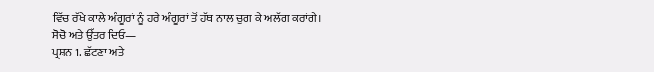ਵਿੱਚ ਰੱਖੇ ਕਾਲੇ ਅੰਗੂਰਾਂ ਨੂੰ ਹਰੇ ਅੰਗੂਰਾਂ ਤੋਂ ਹੱਥ ਨਾਲ ਚੁਗ ਕੇ ਅਲੱਗ ਕਰਾਂਗੇ।
ਸੋਚੋ ਅਤੇ ਉੱਤਰ ਦਿਓ—
ਪ੍ਰਸ਼ਨ 1. ਛੱਟਣਾ ਅਤੇ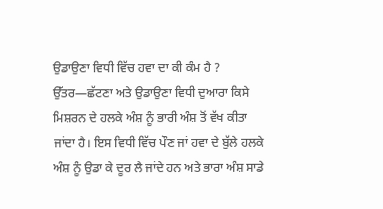ਉਡਾਉਣਾ ਵਿਧੀ ਵਿੱਚ ਹਵਾ ਦਾ ਕੀ ਕੰਮ ਹੈ ?
ਉੱਤਰ—ਛੱਟਣਾ ਅਤੇ ਉਡਾਉਣਾ ਵਿਧੀ ਦੁਆਰਾ ਕਿਸੇ ਮਿਸ਼ਰਨ ਦੇ ਹਲਕੇ ਅੰਸ਼ ਨੂੰ ਭਾਰੀ ਅੰਸ਼ ਤੋਂ ਵੱਖ ਕੀਤਾ ਜਾਂਦਾ ਹੈ। ਇਸ ਵਿਧੀ ਵਿੱਚ ਪੌਣ ਜਾਂ ਹਵਾ ਦੇ ਬੁੱਲੇ ਹਲਕੇ ਅੰਸ਼ ਨੂੰ ਉਡਾ ਕੇ ਦੂਰ ਲੈ ਜਾਂਦੇ ਹਨ ਅਤੇ ਭਾਰਾ ਅੰਸ਼ ਸਾਡੇ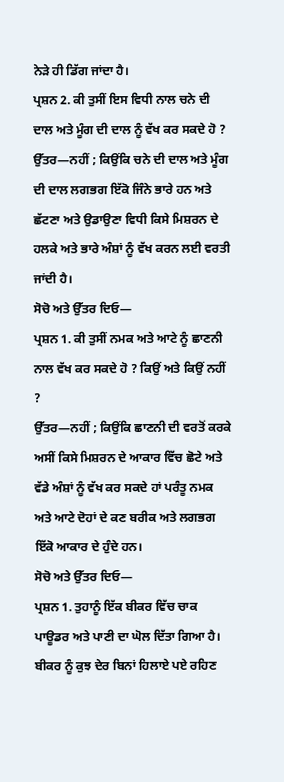ਨੇੜੇ ਹੀ ਡਿੱਗ ਜਾਂਦਾ ਹੈ।
ਪ੍ਰਸ਼ਨ 2. ਕੀ ਤੁਸੀਂ ਇਸ ਵਿਧੀ ਨਾਲ ਚਨੇ ਦੀ ਦਾਲ ਅਤੇ ਮੂੰਗ ਦੀ ਦਾਲ ਨੂੰ ਵੱਖ ਕਰ ਸਕਦੇ ਹੋ ?
ਉੱਤਰ—ਨਹੀਂ ; ਕਿਉਂਕਿ ਚਨੇ ਦੀ ਦਾਲ ਅਤੇ ਮੂੰਗ ਦੀ ਦਾਲ ਲਗਭਗ ਇੱਕੋ ਜਿੰਨੇ ਭਾਰੇ ਹਨ ਅਤੇ ਛੱਟਣਾ ਅਤੇ ਉਡਾਉਣਾ ਵਿਧੀ ਕਿਸੇ ਮਿਸ਼ਰਨ ਦੇ ਹਲਕੇ ਅਤੇ ਭਾਰੇ ਅੰਸ਼ਾਂ ਨੂੰ ਵੱਖ ਕਰਨ ਲਈ ਵਰਤੀ ਜਾਂਦੀ ਹੈ।
ਸੋਚੋ ਅਤੇ ਉੱਤਰ ਦਿਓ—
ਪ੍ਰਸ਼ਨ 1. ਕੀ ਤੁਸੀਂ ਨਮਕ ਅਤੇ ਆਟੇ ਨੂੰ ਛਾਣਨੀ ਨਾਲ ਵੱਖ ਕਰ ਸਕਦੇ ਹੋ ? ਕਿਉਂ ਅਤੇ ਕਿਉਂ ਨਹੀਂ ?
ਉੱਤਰ—ਨਹੀਂ ; ਕਿਉਂਕਿ ਛਾਣਨੀ ਦੀ ਵਰਤੋਂ ਕਰਕੇ ਅਸੀਂ ਕਿਸੇ ਮਿਸ਼ਰਨ ਦੇ ਆਕਾਰ ਵਿੱਚ ਛੋਟੇ ਅਤੇ ਵੱਡੇ ਅੰਸ਼ਾਂ ਨੂੰ ਵੱਖ ਕਰ ਸਕਦੇ ਹਾਂ ਪਰੰਤੂ ਨਮਕ ਅਤੇ ਆਟੇ ਦੋਹਾਂ ਦੇ ਕਣ ਬਰੀਕ ਅਤੇ ਲਗਭਗ ਇੱਕੋ ਆਕਾਰ ਦੇ ਹੁੰਦੇ ਹਨ।
ਸੋਚੋ ਅਤੇ ਉੱਤਰ ਦਿਓ—
ਪ੍ਰਸ਼ਨ 1. ਤੁਹਾਨੂੰ ਇੱਕ ਬੀਕਰ ਵਿੱਚ ਚਾਕ ਪਾਊਡਰ ਅਤੇ ਪਾਣੀ ਦਾ ਘੋਲ ਦਿੱਤਾ ਗਿਆ ਹੈ। ਬੀਕਰ ਨੂੰ ਕੁਝ ਦੇਰ ਬਿਨਾਂ ਹਿਲਾਏ ਪਏ ਰਹਿਣ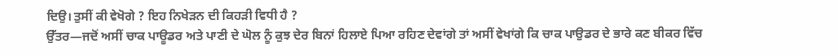ਦਿਉ। ਤੁਸੀਂ ਕੀ ਵੇਖੋਗੇ ? ਇਹ ਨਿਖੇੜਨ ਦੀ ਕਿਹੜੀ ਵਿਧੀ ਹੈ ?
ਉੱਤਰ—ਜਦੋਂ ਅਸੀਂ ਚਾਕ ਪਾਊਡਰ ਅਤੇ ਪਾਣੀ ਦੇ ਘੋਲ ਨੂੰ ਕੁਝ ਦੇਰ ਬਿਨਾਂ ਹਿਲਾਏ ਪਿਆ ਰਹਿਣ ਦੇਵਾਂਗੇ ਤਾਂ ਅਸੀਂ ਵੇਖਾਂਗੇ ਕਿ ਚਾਕ ਪਾਉਡਰ ਦੇ ਭਾਰੇ ਕਣ ਬੀਕਰ ਵਿੱਚ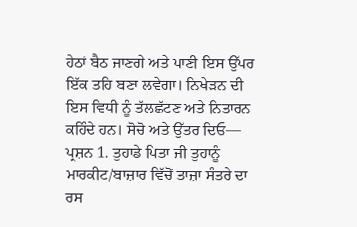ਹੇਠਾਂ ਬੈਠ ਜਾਣਗੇ ਅਤੇ ਪਾਣੀ ਇਸ ਉੱਪਰ ਇੱਕ ਤਹਿ ਬਣਾ ਲਵੇਗਾ। ਨਿਖੇੜਨ ਦੀ ਇਸ ਵਿਧੀ ਨੂੰ ਤੱਲਛੱਟਣ ਅਤੇ ਨਿਤਾਰਨ ਕਹਿੰਦੇ ਹਨ। ਸੋਚੋ ਅਤੇ ਉੱਤਰ ਦਿਓ—
ਪ੍ਰਸ਼ਨ 1. ਤੁਹਾਡੇ ਪਿਤਾ ਜੀ ਤੁਹਾਨੂੰ ਮਾਰਕੀਟ/ਬਾਜ਼ਾਰ ਵਿੱਚੋਂ ਤਾਜ਼ਾ ਸੰਤਰੇ ਦਾ ਰਸ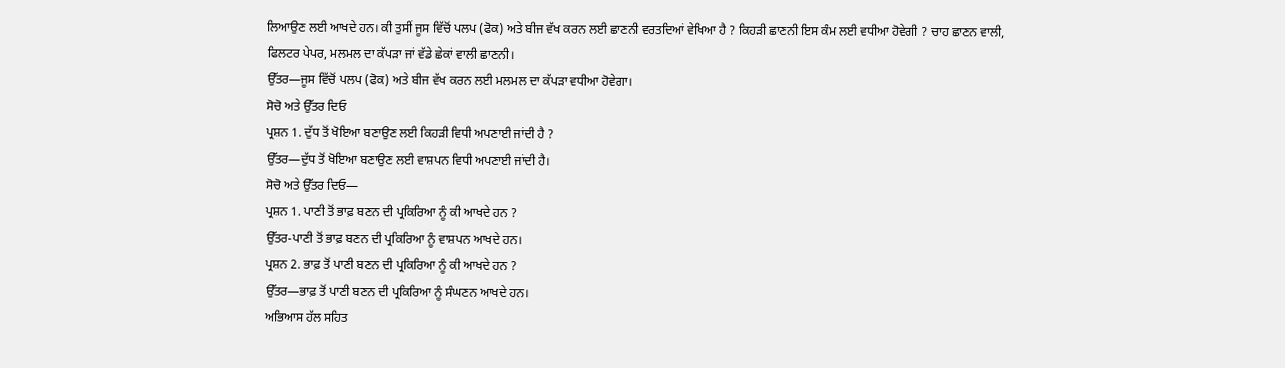ਲਿਆਉਣ ਲਈ ਆਖਦੇ ਹਨ। ਕੀ ਤੁਸੀਂ ਜੂਸ ਵਿੱਚੋਂ ਪਲਪ (ਫੋਕ) ਅਤੇ ਬੀਜ ਵੱਖ ਕਰਨ ਲਈ ਛਾਣਨੀ ਵਰਤਦਿਆਂ ਵੇਖਿਆ ਹੈ ? ਕਿਹੜੀ ਛਾਣਨੀ ਇਸ ਕੰਮ ਲਈ ਵਧੀਆ ਹੋਵੇਗੀ ? ਚਾਹ ਛਾਣਨ ਵਾਲੀ, ਫਿਲਟਰ ਪੇਪਰ, ਮਲਮਲ ਦਾ ਕੱਪੜਾ ਜਾਂ ਵੱਡੇ ਛੇਕਾਂ ਵਾਲੀ ਛਾਣਨੀ।
ਉੱਤਰ—ਜੂਸ ਵਿੱਚੋਂ ਪਲਪ (ਫੋਕ) ਅਤੇ ਬੀਜ ਵੱਖ ਕਰਨ ਲਈ ਮਲਮਲ ਦਾ ਕੱਪੜਾ ਵਧੀਆ ਹੋਵੇਗਾ।
ਸੋਚੋ ਅਤੇ ਉੱਤਰ ਦਿਓ
ਪ੍ਰਸ਼ਨ 1. ਦੁੱਧ ਤੋਂ ਖੋਇਆ ਬਣਾਉਣ ਲਈ ਕਿਹੜੀ ਵਿਧੀ ਅਪਣਾਈ ਜਾਂਦੀ ਹੈ ?
ਉੱਤਰ—ਦੁੱਧ ਤੋਂ ਖੋਇਆ ਬਣਾਉਣ ਲਈ ਵਾਸ਼ਪਨ ਵਿਧੀ ਅਪਣਾਈ ਜਾਂਦੀ ਹੈ।
ਸੋਚੋ ਅਤੇ ਉੱਤਰ ਦਿਓ—
ਪ੍ਰਸ਼ਨ 1. ਪਾਣੀ ਤੋਂ ਭਾਫ਼ ਬਣਨ ਦੀ ਪ੍ਰਕਿਰਿਆ ਨੂੰ ਕੀ ਆਖਦੇ ਹਨ ?
ਉੱਤਰ-ਪਾਣੀ ਤੋਂ ਭਾਫ਼ ਬਣਨ ਦੀ ਪ੍ਰਕਿਰਿਆ ਨੂੰ ਵਾਸ਼ਪਨ ਆਖਦੇ ਹਨ।
ਪ੍ਰਸ਼ਨ 2. ਭਾਫ਼ ਤੋਂ ਪਾਣੀ ਬਣਨ ਦੀ ਪ੍ਰਕਿਰਿਆ ਨੂੰ ਕੀ ਆਖਦੇ ਹਨ ?
ਉੱਤਰ—ਭਾਫ਼ ਤੋਂ ਪਾਣੀ ਬਣਨ ਦੀ ਪ੍ਰਕਿਰਿਆ ਨੂੰ ਸੰਘਣਨ ਆਖਦੇ ਹਨ।
ਅਭਿਆਸ ਹੱਲ ਸਹਿਤ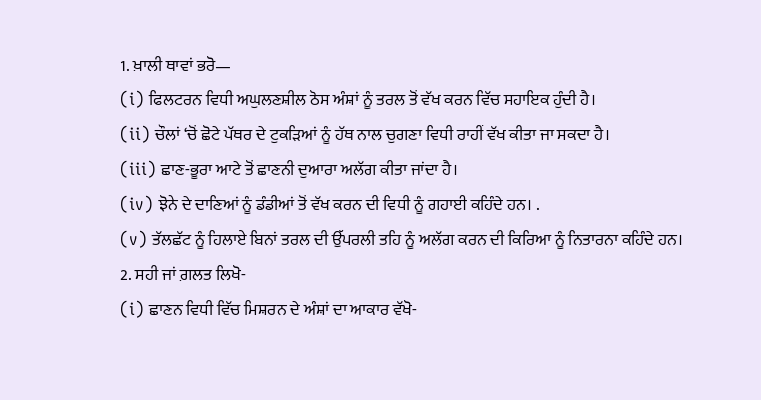1. ਖ਼ਾਲੀ ਥਾਵਾਂ ਭਰੋ—
(i) ਫਿਲਟਰਨ ਵਿਧੀ ਅਘੁਲਣਸ਼ੀਲ ਠੋਸ ਅੰਸ਼ਾਂ ਨੂੰ ਤਰਲ ਤੋਂ ਵੱਖ ਕਰਨ ਵਿੱਚ ਸਹਾਇਕ ਹੁੰਦੀ ਹੈ।
(ii) ਚੌਲਾਂ ‘ਚੋਂ ਛੋਟੇ ਪੱਥਰ ਦੇ ਟੁਕੜਿਆਂ ਨੂੰ ਹੱਥ ਨਾਲ ਚੁਗਣਾ ਵਿਧੀ ਰਾਹੀਂ ਵੱਖ ਕੀਤਾ ਜਾ ਸਕਦਾ ਹੈ।
(iii) ਛਾਣ-ਭੂਰਾ ਆਟੇ ਤੋਂ ਛਾਣਨੀ ਦੁਆਰਾ ਅਲੱਗ ਕੀਤਾ ਜਾਂਦਾ ਹੈ।
(iv) ਝੋਨੇ ਦੇ ਦਾਣਿਆਂ ਨੂੰ ਡੰਡੀਆਂ ਤੋਂ ਵੱਖ ਕਰਨ ਦੀ ਵਿਧੀ ਨੂੰ ਗਹਾਈ ਕਹਿੰਦੇ ਹਨ। .
(v) ਤੱਲਛੱਟ ਨੂੰ ਹਿਲਾਏ ਬਿਨਾਂ ਤਰਲ ਦੀ ਉੱਪਰਲੀ ਤਹਿ ਨੂੰ ਅਲੱਗ ਕਰਨ ਦੀ ਕਿਰਿਆ ਨੂੰ ਨਿਤਾਰਨਾ ਕਹਿੰਦੇ ਹਨ।
2. ਸਹੀ ਜਾਂ ਗ਼ਲਤ ਲਿਖੋ-
(i) ਛਾਣਨ ਵਿਧੀ ਵਿੱਚ ਮਿਸ਼ਰਨ ਦੇ ਅੰਸ਼ਾਂ ਦਾ ਆਕਾਰ ਵੱਖੋ-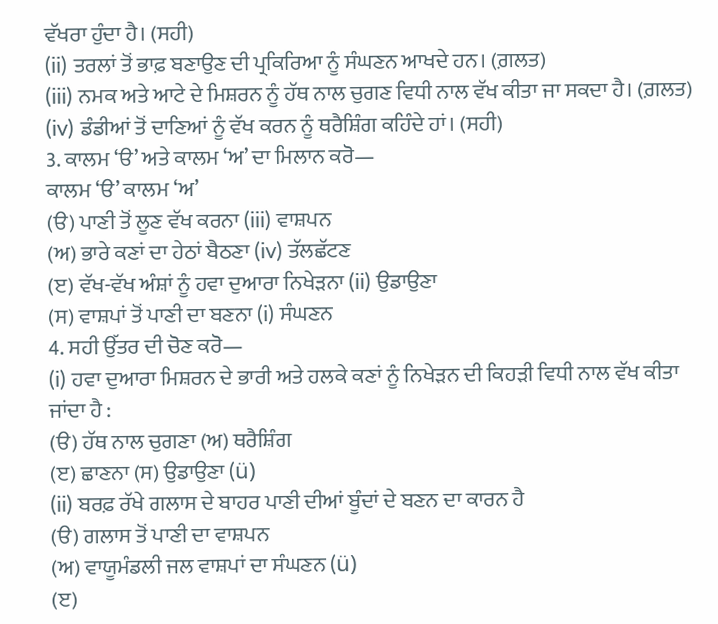ਵੱਖਰਾ ਹੁੰਦਾ ਹੈ। (ਸਹੀ)
(ii) ਤਰਲਾਂ ਤੋਂ ਭਾਫ਼ ਬਣਾਉਣ ਦੀ ਪ੍ਰਕਿਰਿਆ ਨੂੰ ਸੰਘਣਨ ਆਖਦੇ ਹਨ। (ਗ਼ਲਤ)
(iii) ਨਮਕ ਅਤੇ ਆਟੇ ਦੇ ਮਿਸ਼ਰਨ ਨੂੰ ਹੱਥ ਨਾਲ ਚੁਗਣ ਵਿਧੀ ਨਾਲ ਵੱਖ ਕੀਤਾ ਜਾ ਸਕਦਾ ਹੈ। (ਗ਼ਲਤ)
(iv) ਡੰਡੀਆਂ ਤੋਂ ਦਾਣਿਆਂ ਨੂੰ ਵੱਖ ਕਰਨ ਨੂੰ ਥਰੈਸ਼ਿੰਗ ਕਹਿੰਦੇ ਹਾਂ। (ਸਹੀ)
3. ਕਾਲਮ ‘ੳ’ ਅਤੇ ਕਾਲਮ ‘ਅ’ ਦਾ ਮਿਲਾਨ ਕਰੋ—
ਕਾਲਮ ‘ੳ’ ਕਾਲਮ ‘ਅ’
(ੳ) ਪਾਣੀ ਤੋਂ ਲੂਣ ਵੱਖ ਕਰਨਾ (iii) ਵਾਸ਼ਪਨ
(ਅ) ਭਾਰੇ ਕਣਾਂ ਦਾ ਹੇਠਾਂ ਬੈਠਣਾ (iv) ਤੱਲਛੱਟਣ
(ੲ) ਵੱਖ-ਵੱਖ ਅੰਸ਼ਾਂ ਨੂੰ ਹਵਾ ਦੁਆਰਾ ਨਿਖੇੜਨਾ (ii) ਉਡਾਉਣਾ
(ਸ) ਵਾਸ਼ਪਾਂ ਤੋਂ ਪਾਣੀ ਦਾ ਬਣਨਾ (i) ਸੰਘਣਨ
4. ਸਹੀ ਉੱਤਰ ਦੀ ਚੋਣ ਕਰੋ—
(i) ਹਵਾ ਦੁਆਰਾ ਮਿਸ਼ਰਨ ਦੇ ਭਾਰੀ ਅਤੇ ਹਲਕੇ ਕਣਾਂ ਨੂੰ ਨਿਖੇੜਨ ਦੀ ਕਿਹੜੀ ਵਿਧੀ ਨਾਲ ਵੱਖ ਕੀਤਾ ਜਾਂਦਾ ਹੈ :
(ੳ) ਹੱਥ ਨਾਲ ਚੁਗਣਾ (ਅ) ਥਰੈਸ਼ਿੰਗ
(ੲ) ਛਾਣਨਾ (ਸ) ਉਡਾਉਣਾ (ü)
(ii) ਬਰਫ਼ ਰੱਖੇ ਗਲਾਸ ਦੇ ਬਾਹਰ ਪਾਣੀ ਦੀਆਂ ਬੂੰਦਾਂ ਦੇ ਬਣਨ ਦਾ ਕਾਰਨ ਹੈ
(ੳ) ਗਲਾਸ ਤੋਂ ਪਾਣੀ ਦਾ ਵਾਸ਼ਪਨ
(ਅ) ਵਾਯੂਮੰਡਲੀ ਜਲ ਵਾਸ਼ਪਾਂ ਦਾ ਸੰਘਣਨ (ü)
(ੲ)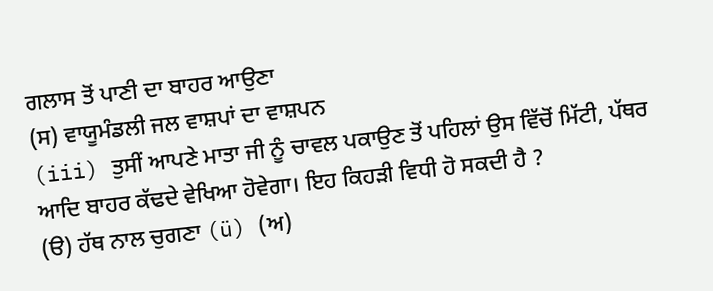ਗਲਾਸ ਤੋਂ ਪਾਣੀ ਦਾ ਬਾਹਰ ਆਉਣਾ
(ਸ) ਵਾਯੂਮੰਡਲੀ ਜਲ ਵਾਸ਼ਪਾਂ ਦਾ ਵਾਸ਼ਪਨ
(iii) ਤੁਸੀਂ ਆਪਣੇ ਮਾਤਾ ਜੀ ਨੂੰ ਚਾਵਲ ਪਕਾਉਣ ਤੋਂ ਪਹਿਲਾਂ ਉਸ ਵਿੱਚੋਂ ਮਿੱਟੀ, ਪੱਥਰ ਆਦਿ ਬਾਹਰ ਕੱਢਦੇ ਵੇਖਿਆ ਹੋਵੇਗਾ। ਇਹ ਕਿਹੜੀ ਵਿਧੀ ਹੋ ਸਕਦੀ ਹੈ ?
(ੳ) ਹੱਥ ਨਾਲ ਚੁਗਣਾ (ü) (ਅ)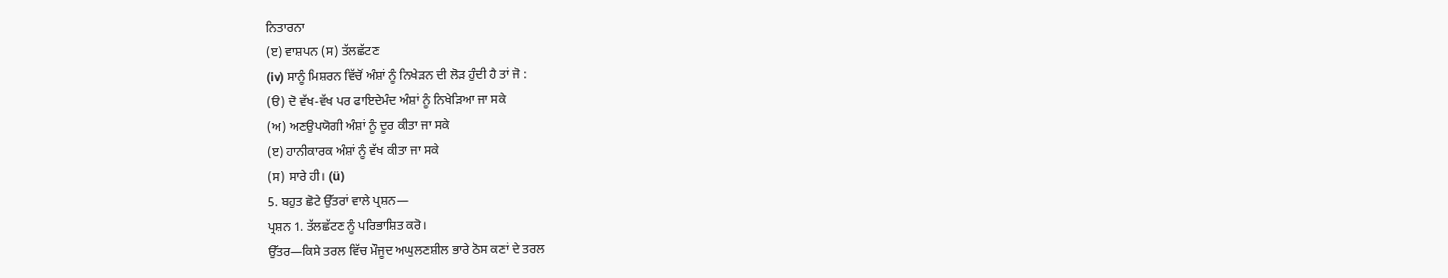ਨਿਤਾਰਨਾ
(ੲ) ਵਾਸ਼ਪਨ (ਸ) ਤੱਲਛੱਟਣ
(iv) ਸਾਨੂੰ ਮਿਸ਼ਰਨ ਵਿੱਚੋਂ ਅੰਸ਼ਾਂ ਨੂੰ ਨਿਖੇੜਨ ਦੀ ਲੋੜ ਹੁੰਦੀ ਹੈ ਤਾਂ ਜੋ :
(ੳ) ਦੋ ਵੱਖ-ਵੱਖ ਪਰ ਫਾਇਦੇਮੰਦ ਅੰਸ਼ਾਂ ਨੂੰ ਨਿਖੇੜਿਆ ਜਾ ਸਕੇ
(ਅ) ਅਣਉਪਯੋਗੀ ਅੰਸ਼ਾਂ ਨੂੰ ਦੂਰ ਕੀਤਾ ਜਾ ਸਕੇ
(ੲ) ਹਾਨੀਕਾਰਕ ਅੰਸ਼ਾਂ ਨੂੰ ਵੱਖ ਕੀਤਾ ਜਾ ਸਕੇ
(ਸ) ਸਾਰੇ ਹੀ। (ü)
5. ਬਹੁਤ ਛੋਟੇ ਉੱਤਰਾਂ ਵਾਲੇ ਪ੍ਰਸ਼ਨ—
ਪ੍ਰਸ਼ਨ 1. ਤੱਲਛੱਟਣ ਨੂੰ ਪਰਿਭਾਸ਼ਿਤ ਕਰੋ।
ਉੱਤਰ—ਕਿਸੇ ਤਰਲ ਵਿੱਚ ਮੌਜੂਦ ਅਘੁਲਣਸ਼ੀਲ ਭਾਰੇ ਠੋਸ ਕਣਾਂ ਦੇ ਤਰਲ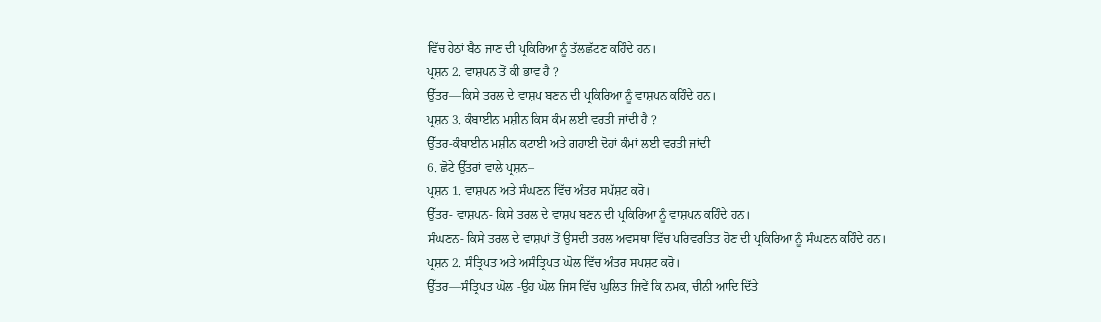ਵਿੱਚ ਹੇਠਾਂ ਬੈਠ ਜਾਣ ਦੀ ਪ੍ਰਕਿਰਿਆ ਨੂੰ ਤੱਲਛੱਟਣ ਕਹਿੰਦੇ ਹਨ।
ਪ੍ਰਸ਼ਨ 2. ਵਾਸ਼ਪਨ ਤੋਂ ਕੀ ਭਾਵ ਹੈ ?
ਉੱਤਰ—ਕਿਸੇ ਤਰਲ ਦੇ ਵਾਸ਼ਪ ਬਣਨ ਦੀ ਪ੍ਰਕਿਰਿਆ ਨੂੰ ਵਾਸ਼ਪਨ ਕਹਿੰਦੇ ਹਨ।
ਪ੍ਰਸ਼ਨ 3. ਕੰਬਾਈਨ ਮਸ਼ੀਨ ਕਿਸ ਕੰਮ ਲਈ ਵਰਤੀ ਜਾਂਦੀ ਹੈ ?
ਉੱਤਰ-ਕੰਬਾਈਨ ਮਸ਼ੀਨ ਕਟਾਈ ਅਤੇ ਗਹਾਈ ਦੋਹਾਂ ਕੰਮਾਂ ਲਈ ਵਰਤੀ ਜਾਂਦੀ
6. ਛੋਟੇ ਉੱਤਰਾਂ ਵਾਲੇ ਪ੍ਰਸ਼ਨ–
ਪ੍ਰਸ਼ਨ 1. ਵਾਸ਼ਪਨ ਅਤੇ ਸੰਘਣਨ ਵਿੱਚ ਅੰਤਰ ਸਪੱਸ਼ਟ ਕਰੋ।
ਉੱਤਰ- ਵਾਸ਼ਪਨ- ਕਿਸੇ ਤਰਲ ਦੇ ਵਾਸ਼ਪ ਬਣਨ ਦੀ ਪ੍ਰਕਿਰਿਆ ਨੂੰ ਵਾਸ਼ਪਨ ਕਹਿੰਦੇ ਹਨ।
ਸੰਘਣਨ- ਕਿਸੇ ਤਰਲ ਦੇ ਵਾਸ਼ਪਾਂ ਤੋਂ ਉਸਦੀ ਤਰਲ ਅਵਸਥਾ ਵਿੱਚ ਪਰਿਵਰਤਿਤ ਹੋਣ ਦੀ ਪ੍ਰਕਿਰਿਆ ਨੂੰ ਸੰਘਣਨ ਕਹਿੰਦੇ ਹਨ।
ਪ੍ਰਸ਼ਨ 2. ਸੰਤ੍ਰਿਪਤ ਅਤੇ ਅਸੰਤ੍ਰਿਪਤ ਘੋਲ ਵਿੱਚ ਅੰਤਰ ਸਪਸ਼ਟ ਕਰੋ।
ਉੱਤਰ—ਸੰਤ੍ਰਿਪਤ ਘੋਲ -ਉਹ ਘੋਲ ਜਿਸ ਵਿੱਚ ਘੁਲਿਤ ਜਿਵੇਂ ਕਿ ਨਮਕ, ਚੀਨੀ ਆਦਿ ਦਿੱਤੇ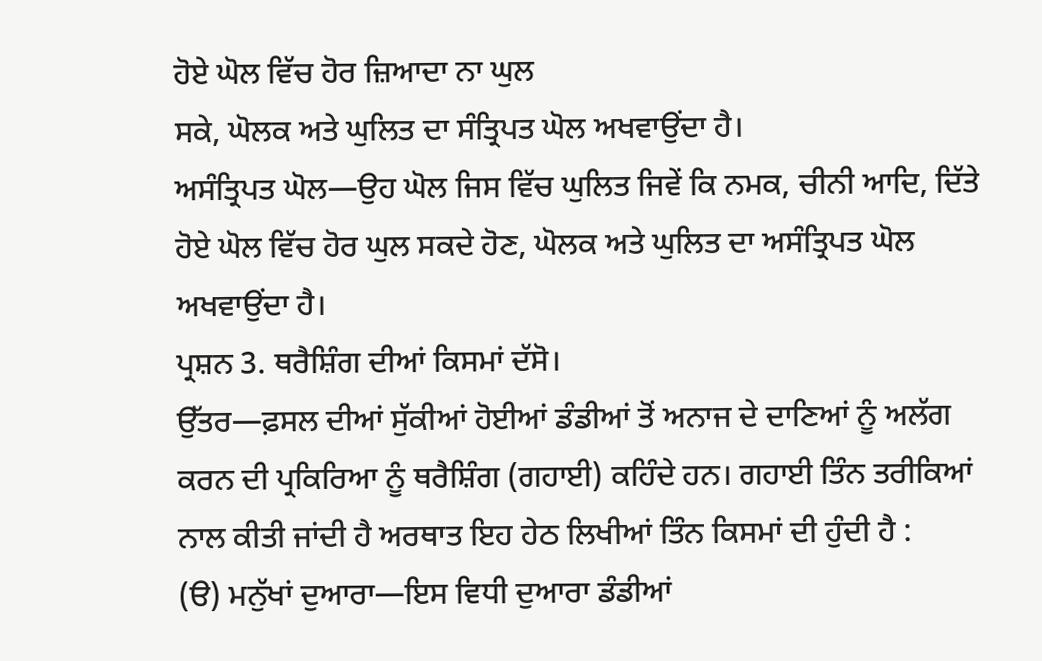ਹੋਏ ਘੋਲ ਵਿੱਚ ਹੋਰ ਜ਼ਿਆਦਾ ਨਾ ਘੁਲ
ਸਕੇ, ਘੋਲਕ ਅਤੇ ਘੁਲਿਤ ਦਾ ਸੰਤ੍ਰਿਪਤ ਘੋਲ ਅਖਵਾਉਂਦਾ ਹੈ।
ਅਸੰਤ੍ਰਿਪਤ ਘੋਲ—ਉਹ ਘੋਲ ਜਿਸ ਵਿੱਚ ਘੁਲਿਤ ਜਿਵੇਂ ਕਿ ਨਮਕ, ਚੀਨੀ ਆਦਿ, ਦਿੱਤੇ ਹੋਏ ਘੋਲ ਵਿੱਚ ਹੋਰ ਘੁਲ ਸਕਦੇ ਹੋਣ, ਘੋਲਕ ਅਤੇ ਘੁਲਿਤ ਦਾ ਅਸੰਤ੍ਰਿਪਤ ਘੋਲ ਅਖਵਾਉਂਦਾ ਹੈ।
ਪ੍ਰਸ਼ਨ 3. ਥਰੈਸ਼ਿੰਗ ਦੀਆਂ ਕਿਸਮਾਂ ਦੱਸੋ।
ਉੱਤਰ—ਫ਼ਸਲ ਦੀਆਂ ਸੁੱਕੀਆਂ ਹੋਈਆਂ ਡੰਡੀਆਂ ਤੋਂ ਅਨਾਜ ਦੇ ਦਾਣਿਆਂ ਨੂੰ ਅਲੱਗ ਕਰਨ ਦੀ ਪ੍ਰਕਿਰਿਆ ਨੂੰ ਥਰੈਸ਼ਿੰਗ (ਗਹਾਈ) ਕਹਿੰਦੇ ਹਨ। ਗਹਾਈ ਤਿੰਨ ਤਰੀਕਿਆਂ ਨਾਲ ਕੀਤੀ ਜਾਂਦੀ ਹੈ ਅਰਥਾਤ ਇਹ ਹੇਠ ਲਿਖੀਆਂ ਤਿੰਨ ਕਿਸਮਾਂ ਦੀ ਹੁੰਦੀ ਹੈ :
(ੳ) ਮਨੁੱਖਾਂ ਦੁਆਰਾ—ਇਸ ਵਿਧੀ ਦੁਆਰਾ ਡੰਡੀਆਂ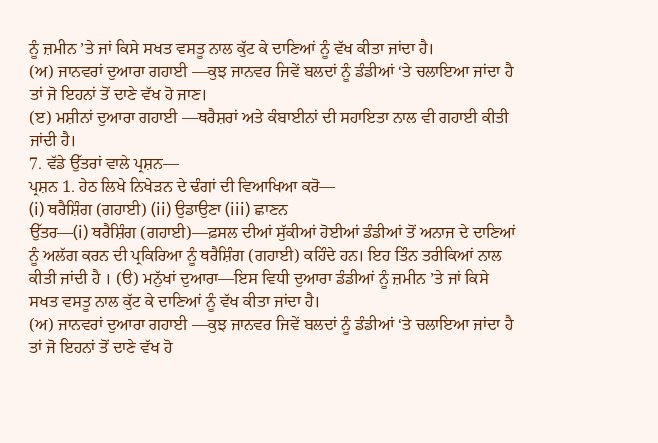ਨੂੰ ਜ਼ਮੀਨ ’ਤੇ ਜਾਂ ਕਿਸੇ ਸਖਤ ਵਸਤੂ ਨਾਲ ਕੁੱਟ ਕੇ ਦਾਣਿਆਂ ਨੂੰ ਵੱਖ ਕੀਤਾ ਜਾਂਦਾ ਹੈ।
(ਅ) ਜਾਨਵਰਾਂ ਦੁਆਰਾ ਗਹਾਈ —ਕੁਝ ਜਾਨਵਰ ਜਿਵੇਂ ਬਲਦਾਂ ਨੂੰ ਡੰਡੀਆਂ ‘ਤੇ ਚਲਾਇਆ ਜਾਂਦਾ ਹੈ ਤਾਂ ਜੋ ਇਹਨਾਂ ਤੋਂ ਦਾਣੇ ਵੱਖ ਹੋ ਜਾਣ।
(ੲ) ਮਸ਼ੀਨਾਂ ਦੁਆਰਾ ਗਹਾਈ —ਥਰੈਸ਼ਰਾਂ ਅਤੇ ਕੰਬਾਈਨਾਂ ਦੀ ਸਹਾਇਤਾ ਨਾਲ ਵੀ ਗਹਾਈ ਕੀਤੀ ਜਾਂਦੀ ਹੈ।
7. ਵੱਡੇ ਉੱਤਰਾਂ ਵਾਲੇ ਪ੍ਰਸ਼ਨ—
ਪ੍ਰਸ਼ਨ 1. ਹੇਠ ਲਿਖੇ ਨਿਖੇੜਨ ਦੇ ਢੰਗਾਂ ਦੀ ਵਿਆਖਿਆ ਕਰੋ—
(i) ਥਰੈਸ਼ਿੰਗ (ਗਹਾਈ) (ii) ਉਡਾਉਣਾ (iii) ਛਾਣਨ
ਉੱਤਰ—(i) ਥਰੈਸ਼ਿੰਗ (ਗਹਾਈ)—ਫ਼ਸਲ ਦੀਆਂ ਸੁੱਕੀਆਂ ਹੋਈਆਂ ਡੰਡੀਆਂ ਤੋਂ ਅਨਾਜ ਦੇ ਦਾਣਿਆਂ ਨੂੰ ਅਲੱਗ ਕਰਨ ਦੀ ਪ੍ਰਕਿਰਿਆ ਨੂੰ ਥਰੈਸ਼ਿੰਗ (ਗਹਾਈ) ਕਹਿੰਦੇ ਹਨ। ਇਹ ਤਿੰਨ ਤਰੀਕਿਆਂ ਨਾਲ ਕੀਤੀ ਜਾਂਦੀ ਹੈ । (ੳ) ਮਨੁੱਖਾਂ ਦੁਆਰਾ—ਇਸ ਵਿਧੀ ਦੁਆਰਾ ਡੰਡੀਆਂ ਨੂੰ ਜ਼ਮੀਨ ’ਤੇ ਜਾਂ ਕਿਸੇ ਸਖਤ ਵਸਤੂ ਨਾਲ ਕੁੱਟ ਕੇ ਦਾਣਿਆਂ ਨੂੰ ਵੱਖ ਕੀਤਾ ਜਾਂਦਾ ਹੈ।
(ਅ) ਜਾਨਵਰਾਂ ਦੁਆਰਾ ਗਹਾਈ —ਕੁਝ ਜਾਨਵਰ ਜਿਵੇਂ ਬਲਦਾਂ ਨੂੰ ਡੰਡੀਆਂ ‘ਤੇ ਚਲਾਇਆ ਜਾਂਦਾ ਹੈ ਤਾਂ ਜੋ ਇਹਨਾਂ ਤੋਂ ਦਾਣੇ ਵੱਖ ਹੋ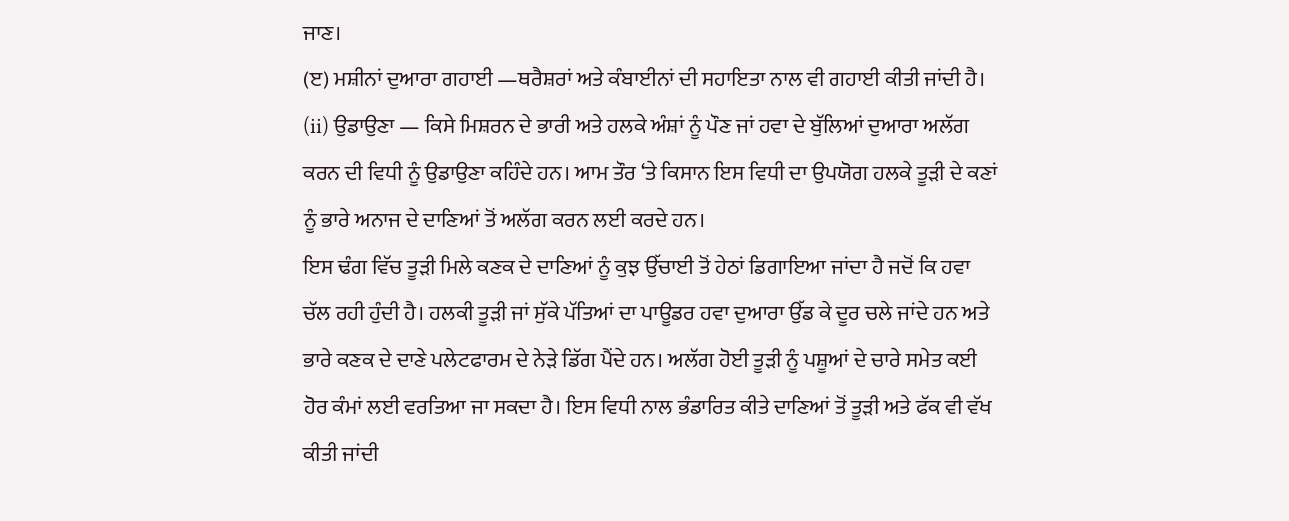ਜਾਣ।
(ੲ) ਮਸ਼ੀਨਾਂ ਦੁਆਰਾ ਗਹਾਈ —ਥਰੈਸ਼ਰਾਂ ਅਤੇ ਕੰਬਾਈਨਾਂ ਦੀ ਸਹਾਇਤਾ ਨਾਲ ਵੀ ਗਹਾਈ ਕੀਤੀ ਜਾਂਦੀ ਹੈ।
(ii) ਉਡਾਉਣਾ — ਕਿਸੇ ਮਿਸ਼ਰਨ ਦੇ ਭਾਰੀ ਅਤੇ ਹਲਕੇ ਅੰਸ਼ਾਂ ਨੂੰ ਪੌਣ ਜਾਂ ਹਵਾ ਦੇ ਬੁੱਲਿਆਂ ਦੁਆਰਾ ਅਲੱਗ ਕਰਨ ਦੀ ਵਿਧੀ ਨੂੰ ਉਡਾਉਣਾ ਕਹਿੰਦੇ ਹਨ। ਆਮ ਤੌਰ ‘ਤੇ ਕਿਸਾਨ ਇਸ ਵਿਧੀ ਦਾ ਉਪਯੋਗ ਹਲਕੇ ਤੂੜੀ ਦੇ ਕਣਾਂ ਨੂੰ ਭਾਰੇ ਅਨਾਜ ਦੇ ਦਾਣਿਆਂ ਤੋਂ ਅਲੱਗ ਕਰਨ ਲਈ ਕਰਦੇ ਹਨ।
ਇਸ ਢੰਗ ਵਿੱਚ ਤੂੜੀ ਮਿਲੇ ਕਣਕ ਦੇ ਦਾਣਿਆਂ ਨੂੰ ਕੁਝ ਉੱਚਾਈ ਤੋਂ ਹੇਠਾਂ ਡਿਗਾਇਆ ਜਾਂਦਾ ਹੈ ਜਦੋਂ ਕਿ ਹਵਾ ਚੱਲ ਰਹੀ ਹੁੰਦੀ ਹੈ। ਹਲਕੀ ਤੂੜੀ ਜਾਂ ਸੁੱਕੇ ਪੱਤਿਆਂ ਦਾ ਪਾਊਡਰ ਹਵਾ ਦੁਆਰਾ ਉੱਡ ਕੇ ਦੂਰ ਚਲੇ ਜਾਂਦੇ ਹਨ ਅਤੇ ਭਾਰੇ ਕਣਕ ਦੇ ਦਾਣੇ ਪਲੇਟਫਾਰਮ ਦੇ ਨੇੜੇ ਡਿੱਗ ਪੈਂਦੇ ਹਨ। ਅਲੱਗ ਹੋਈ ਤੂੜੀ ਨੂੰ ਪਸ਼ੂਆਂ ਦੇ ਚਾਰੇ ਸਮੇਤ ਕਈ ਹੋਰ ਕੰਮਾਂ ਲਈ ਵਰਤਿਆ ਜਾ ਸਕਦਾ ਹੈ। ਇਸ ਵਿਧੀ ਨਾਲ ਭੰਡਾਰਿਤ ਕੀਤੇ ਦਾਣਿਆਂ ਤੋਂ ਤੂੜੀ ਅਤੇ ਫੱਕ ਵੀ ਵੱਖ ਕੀਤੀ ਜਾਂਦੀ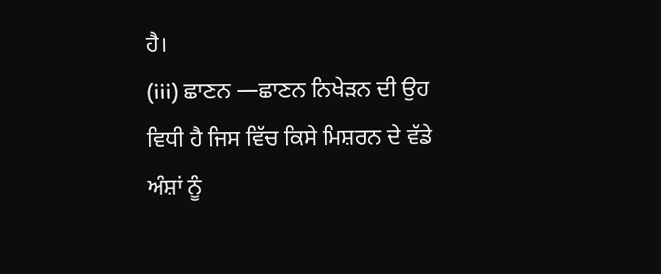ਹੈ।
(iii) ਛਾਣਨ —ਛਾਣਨ ਨਿਖੇੜਨ ਦੀ ਉਹ ਵਿਧੀ ਹੈ ਜਿਸ ਵਿੱਚ ਕਿਸੇ ਮਿਸ਼ਰਨ ਦੇ ਵੱਡੇ ਅੰਸ਼ਾਂ ਨੂੰ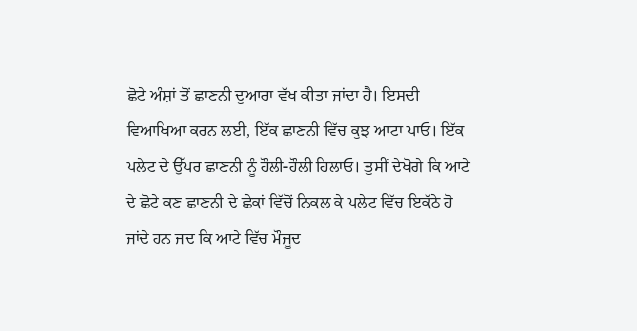ਛੋਟੇ ਅੰਸ਼ਾਂ ਤੋਂ ਛਾਣਨੀ ਦੁਆਰਾ ਵੱਖ ਕੀਤਾ ਜਾਂਦਾ ਹੈ। ਇਸਦੀ ਵਿਆਖਿਆ ਕਰਨ ਲਈ, ਇੱਕ ਛਾਣਨੀ ਵਿੱਚ ਕੁਝ ਆਟਾ ਪਾਓ। ਇੱਕ ਪਲੇਟ ਦੇ ਉੱਪਰ ਛਾਣਨੀ ਨੂੰ ਹੌਲੀ-ਹੌਲੀ ਹਿਲਾਓ। ਤੁਸੀਂ ਦੇਖੋਗੇ ਕਿ ਆਟੇ ਦੇ ਛੋਟੇ ਕਣ ਛਾਣਨੀ ਦੇ ਛੇਕਾਂ ਵਿੱਚੋਂ ਨਿਕਲ ਕੇ ਪਲੇਟ ਵਿੱਚ ਇਕੱਠੇ ਹੋ ਜਾਂਦੇ ਹਨ ਜਦ ਕਿ ਆਟੇ ਵਿੱਚ ਮੌਜੂਦ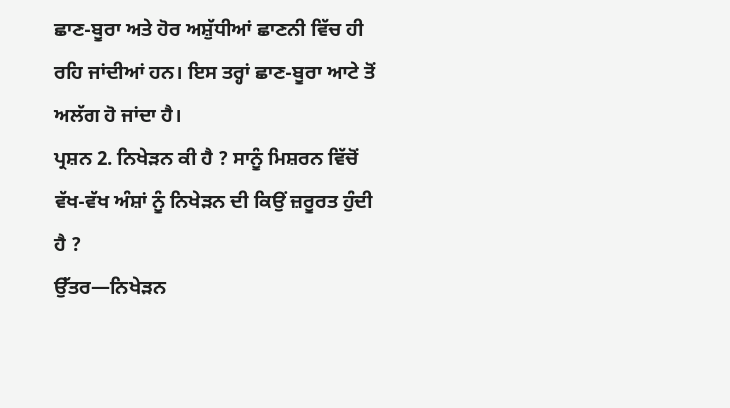ਛਾਣ-ਬੂਰਾ ਅਤੇ ਹੋਰ ਅਸ਼ੁੱਧੀਆਂ ਛਾਣਨੀ ਵਿੱਚ ਹੀ ਰਹਿ ਜਾਂਦੀਆਂ ਹਨ। ਇਸ ਤਰ੍ਹਾਂ ਛਾਣ-ਬੂਰਾ ਆਟੇ ਤੋਂ ਅਲੱਗ ਹੋ ਜਾਂਦਾ ਹੈ।
ਪ੍ਰਸ਼ਨ 2. ਨਿਖੇੜਨ ਕੀ ਹੈ ? ਸਾਨੂੰ ਮਿਸ਼ਰਨ ਵਿੱਚੋਂ ਵੱਖ-ਵੱਖ ਅੰਸ਼ਾਂ ਨੂੰ ਨਿਖੇੜਨ ਦੀ ਕਿਉਂ ਜ਼ਰੂਰਤ ਹੁੰਦੀ ਹੈ ?
ਉੱਤਰ—ਨਿਖੇੜਨ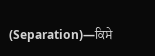(Separation)—ਕਿਸੇ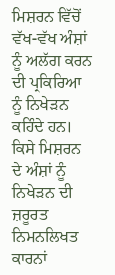ਮਿਸ਼ਰਨ ਵਿੱਚੋਂ ਵੱਖ-ਵੱਖ ਅੰਸ਼ਾਂ ਨੂੰ ਅਲੱਗ ਕਰਨ ਦੀ ਪ੍ਰਕਿਰਿਆ ਨੂੰ ਨਿਖੇੜਨ ਕਹਿੰਦੇ ਹਨ।
ਕਿਸੇ ਮਿਸ਼ਰਨ ਦੇ ਅੰਸ਼ਾਂ ਨੂੰ ਨਿਖੇੜਨ ਦੀ ਜ਼ਰੂਰਤ ਨਿਮਨਲਿਖਤ ਕਾਰਨਾਂ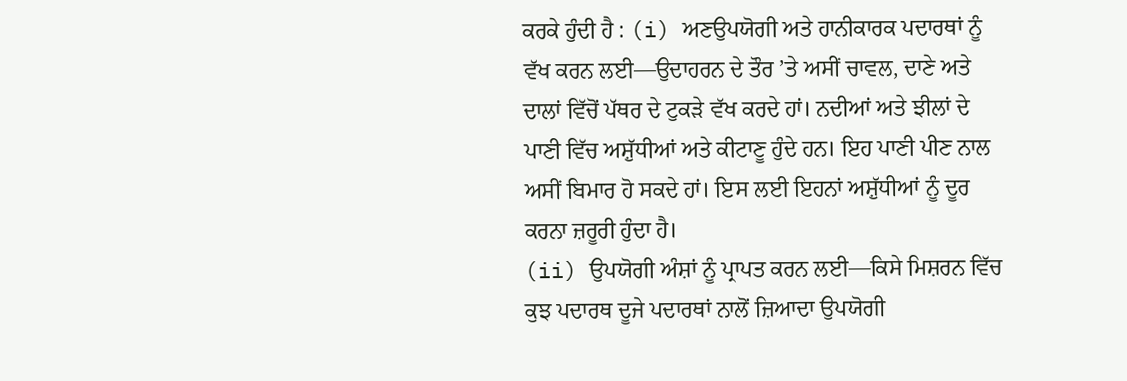ਕਰਕੇ ਹੁੰਦੀ ਹੈ : (i) ਅਣਉਪਯੋਗੀ ਅਤੇ ਹਾਨੀਕਾਰਕ ਪਦਾਰਥਾਂ ਨੂੰ ਵੱਖ ਕਰਨ ਲਈ—ਉਦਾਹਰਨ ਦੇ ਤੌਰ ’ਤੇ ਅਸੀਂ ਚਾਵਲ, ਦਾਣੇ ਅਤੇ ਦਾਲਾਂ ਵਿੱਚੋਂ ਪੱਥਰ ਦੇ ਟੁਕੜੇ ਵੱਖ ਕਰਦੇ ਹਾਂ। ਨਦੀਆਂ ਅਤੇ ਝੀਲਾਂ ਦੇ ਪਾਣੀ ਵਿੱਚ ਅਸ਼ੁੱਧੀਆਂ ਅਤੇ ਕੀਟਾਣੂ ਹੁੰਦੇ ਹਨ। ਇਹ ਪਾਣੀ ਪੀਣ ਨਾਲ ਅਸੀਂ ਬਿਮਾਰ ਹੋ ਸਕਦੇ ਹਾਂ। ਇਸ ਲਈ ਇਹਨਾਂ ਅਸ਼ੁੱਧੀਆਂ ਨੂੰ ਦੂਰ ਕਰਨਾ ਜ਼ਰੂਰੀ ਹੁੰਦਾ ਹੈ।
(ii) ਉਪਯੋਗੀ ਅੰਸ਼ਾਂ ਨੂੰ ਪ੍ਰਾਪਤ ਕਰਨ ਲਈ—ਕਿਸੇ ਮਿਸ਼ਰਨ ਵਿੱਚ ਕੁਝ ਪਦਾਰਥ ਦੂਜੇ ਪਦਾਰਥਾਂ ਨਾਲੋਂ ਜ਼ਿਆਦਾ ਉਪਯੋਗੀ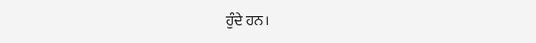ਹੁੰਦੇ ਹਨ।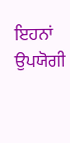ਇਹਨਾਂ ਉਪਯੋਗੀ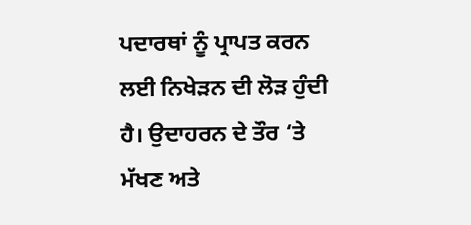ਪਦਾਰਥਾਂ ਨੂੰ ਪ੍ਰਾਪਤ ਕਰਨ ਲਈ ਨਿਖੇੜਨ ਦੀ ਲੋੜ ਹੁੰਦੀ ਹੈ। ਉਦਾਹਰਨ ਦੇ ਤੌਰ ‘ਤੇ ਮੱਖਣ ਅਤੇ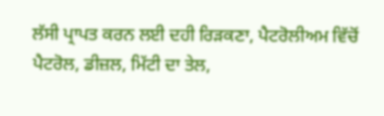ਲੱਸੀ ਪ੍ਰਾਪਤ ਕਰਨ ਲਈ ਦਹੀ ਰਿੜਕਣਾ, ਪੈਟਰੋਲੀਅਮ ਵਿੱਚੋਂ ਪੈਟਰੋਲ, ਡੀਜ਼ਲ, ਮਿੱਟੀ ਦਾ ਤੇਲ,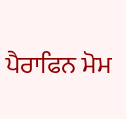ਪੈਰਾਫਿਨ ਮੋਮ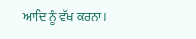ਆਦਿ ਨੂੰ ਵੱਖ ਕਰਨਾ।